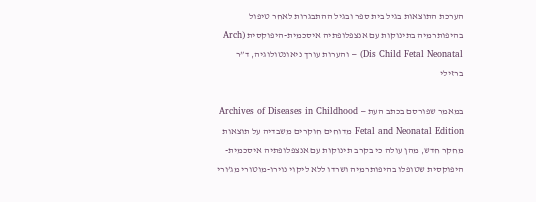הערכת התוצאות בגיל בית ספר ובגיל ההתבגרות לאחר טיפול בהיפותרמיה בתינוקות עם אנצפלופתיה איסכמית-היפוקסית (Arch Dis Child Fetal Neonatal) – והערות עורך ניאונטולוגיה, ד”ר ברזילי

במאמר שפורסם בכתב העת Archives of Diseases in Childhood – Fetal and Neonatal Edition מדוחים חוקרים משבדיה על תוצאות מחקר חדש, מהן עולה כי בקרב תינוקות עם אנצפלופתיה איסכמית-היפוקסית שטופלו בהיפותרמיה ושרדו ללא ליקוי נוירו-מוטורי מג’ורי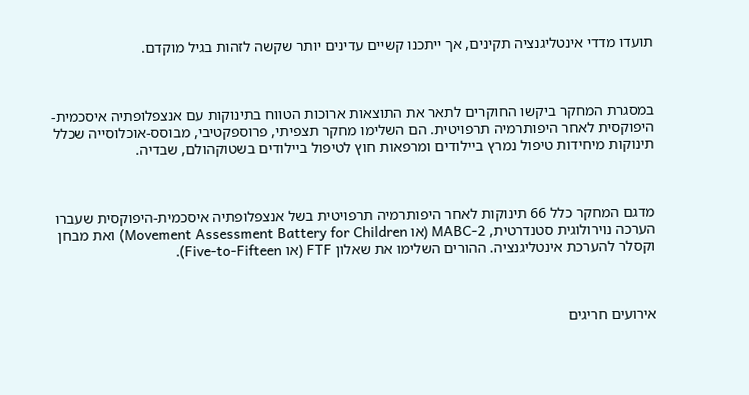תועדו מדדי אינטליגנציה תקינים, אך ייתכנו קשיים עדינים יותר שקשה לזהות בגיל מוקדם.



במסגרת המחקר ביקשו החוקרים לתאר את התוצאות ארוכות הטווח בתינוקות עם אנצפלופתיה איסכמית-היפוקסית לאחר היפותרמיה תרפויטית. הם השלימו מחקר תצפיתי, פרוספקטיבי, מבוסס-אוכלוסייה שכלל תינוקות מיחידות טיפול נמרץ ביילודים ומרפאות חוץ לטיפול ביילודים בשטוקהולם, שבדיה.



מדגם המחקר כלל 66 תינוקות לאחר היפותרמיה תרפויטית בשל אנצפלופתיה איסכמית-היפוקסית שעברו הערכה נוירולוגית סטנדרטית, MABC-2 (או Movement Assessment Battery for Children) ואת מבחן וקסלר להערכת אינטליגנציה. ההורים השלימו את שאלון FTF (או Five-to-Fifteen).



אירועים חריגים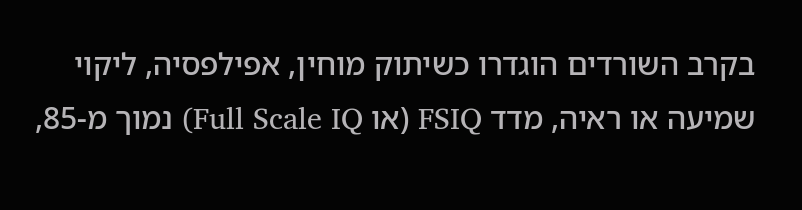בקרב השורדים הוגדרו כשיתוק מוחין, אפילפסיה, ליקוי שמיעה או ראיה, מדד FSIQ (או Full Scale IQ) נמוך מ-85,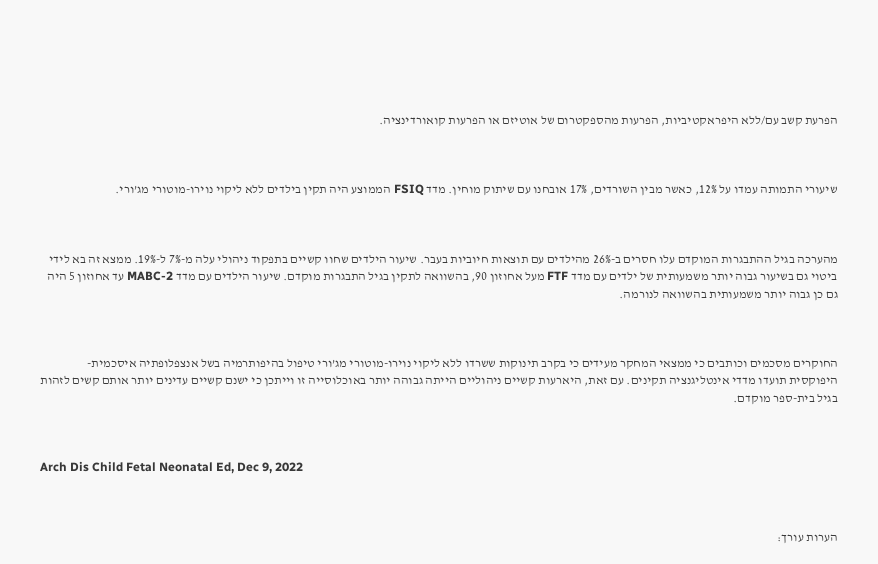הפרעת קשב עם/ללא היפראקטיביות, הפרעות מהספקטרום של אוטיזם או הפרעות קואורדינציה.



שיעורי התמותה עמדו על 12%, כאשר מבין השורדים, 17% אובחנו עם שיתוק מוחין. מדד FSIQ הממוצע היה תקין בילדים ללא ליקוי נוירו-מוטורי מג’ורי.



מהערכה בגיל ההתבגרות המוקדם עלו חסרים ב-26% מהילדים עם תוצאות חיוביות בעבר. שיעור הילדים שחוו קשיים בתפקוד ניהולי עלה מ-7% ל-19%. ממצא זה בא לידי ביטוי גם בשיעור גבוה יותר משמעותית של ילדים עם מדד FTF מעל אחוזון 90, בהשוואה לתקין בגיל התבגרות מוקדם. שיעור הילדים עם מדד MABC-2 עד אחוזון 5 היה גם כן גבוה יותר משמעותית בהשוואה לנורמה.



החוקרים מסכמים וכותבים כי ממצאי המחקר מעידים כי בקרב תינוקות ששרדו ללא ליקוי נוירו-מוטורי מג’ורי טיפול בהיפותרמיה בשל אנצפלופתיה איסכמית-היפוקסית תועדו מדדי אינטליגנציה תקינים. עם זאת, היארעות קשיים ניהוליים הייתה גבוהה יותר באוכלוסייה זו וייתכן כי ישנם קשיים עדינים יותר אותם קשים לזהות בגיל בית-ספר מוקדם.



Arch Dis Child Fetal Neonatal Ed, Dec 9, 2022



הערות עורך: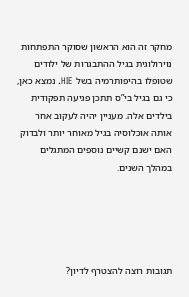מחקר זה הוא הראשון שסוקר התפתחות נוירולוגית בגיל ההתבגרות של ילודים שטופלו בהיפותרמיה בשל HIE. נמצא כאן, כי גם בגיל בי”ס תתכן פגיעה תפקודית בילדים אלה. מעניין יהיה לעקוב אחר אותה אוכלוסיה בגיל מאוחר יותר ולבדוק האם ישנם קשיים נוספים המתגלים במהלך השנים.





תגובות רוצה להצטרף לדיון?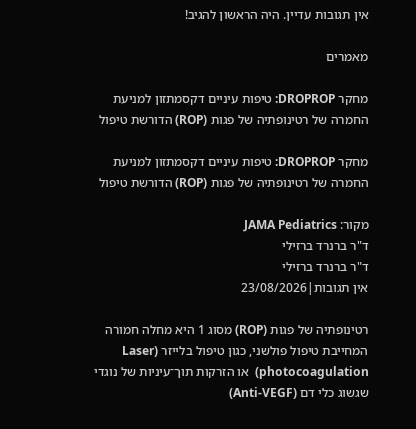אין תגובות עדיין. היה הראשון להגיב!

מאמרים

מחקר DROPROP: טיפות עיניים דקסמתזון למניעת החמרה של רטינופתיה של פגות (ROP) הדורשת טיפול

מחקר DROPROP: טיפות עיניים דקסמתזון למניעת החמרה של רטינופתיה של פגות (ROP) הדורשת טיפול

מקור: JAMA Pediatrics
ד"ר ברנרד ברזילי
ד"ר ברנרד ברזילי
אין תגובות|23/08/2026

רטינופתיה של פגות (ROP) מסוג 1 היא מחלה חמורה המחייבת טיפול פולשני, כגון טיפול בלייזר (Laser photocoagulation)  או הזרקות תוך־עיניות של נוגדי שגשוג כלי דם (Anti-VEGF)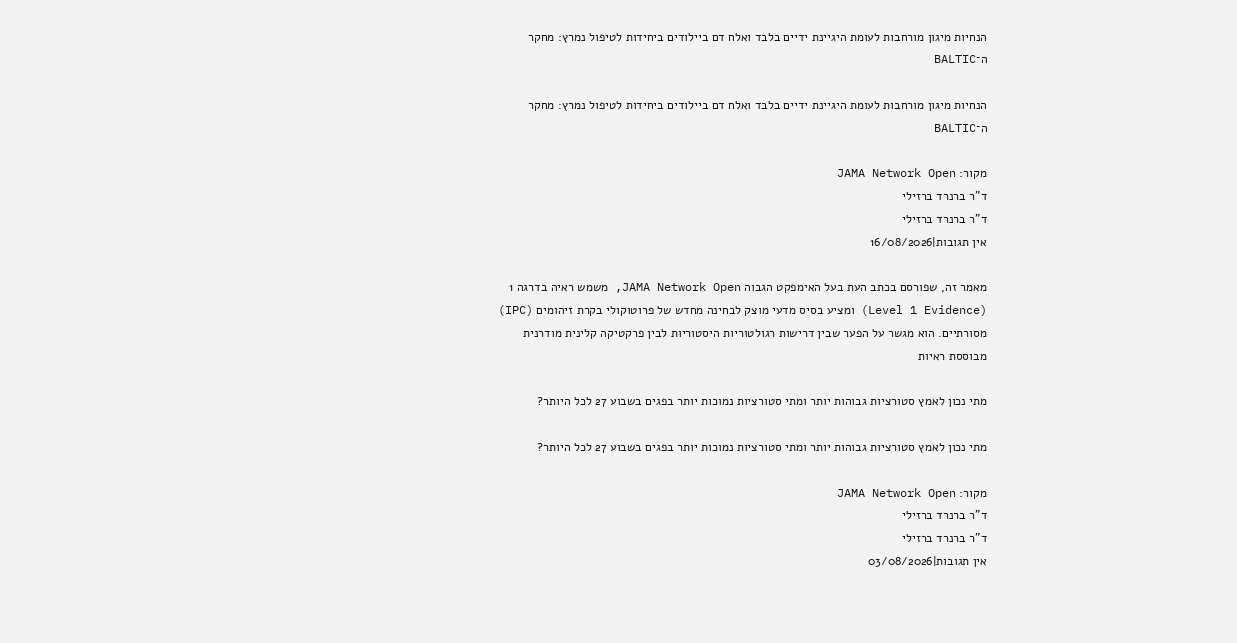הנחיות מיגון מורחבות לעומת היגיינת ידיים בלבד ואלח דם ביילודים ביחידות לטיפול נמרץ: מחקר ה־BALTIC

הנחיות מיגון מורחבות לעומת היגיינת ידיים בלבד ואלח דם ביילודים ביחידות לטיפול נמרץ: מחקר ה־BALTIC

מקור: JAMA Network Open
ד"ר ברנרד ברזילי
ד"ר ברנרד ברזילי
אין תגובות|16/08/2026

מאמר זה, שפורסם בכתב העת בעל האימפקט הגבוה JAMA Network Open, משמש ראיה בדרגה 1 (Level 1 Evidence) ומציע בסיס מדעי מוצק לבחינה מחדש של פרוטוקולי בקרת זיהומים (IPC) מסורתיים. הוא מגשר על הפער שבין דרישות רגולטוריות היסטוריות לבין פרקטיקה קלינית מודרנית מבוססת ראיות

מתי נכון לאמץ סטורציות גבוהות יותר ומתי סטורציות נמוכות יותר בפגים בשבוע 27 לכל היותר?

מתי נכון לאמץ סטורציות גבוהות יותר ומתי סטורציות נמוכות יותר בפגים בשבוע 27 לכל היותר?

מקור: JAMA Network Open
ד"ר ברנרד ברזילי
ד"ר ברנרד ברזילי
אין תגובות|03/08/2026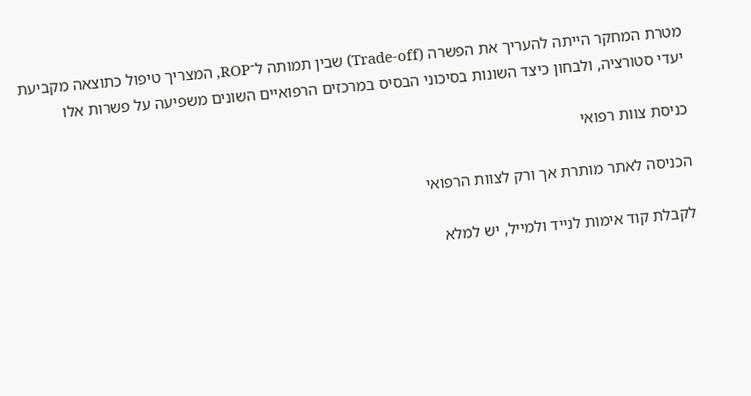מטרת המחקר הייתה להעריך את הפשרה (Trade-off) שבין תמותה ל־ROP, המצריך טיפול כתוצאה מקביעת יעדי סטורציה, ולבחון כיצד השונות בסיכוני הבסיס במרכזים הרפואיים השונים משפיעה על פשרות אלו

כניסת צוות רפואי

הכניסה לאתר מותרת אך ורק לצוות הרפואי

לקבלת קוד אימות לנייד ולמייל, יש למלא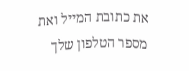את כתובת המייל ואת מספר הטלפון שלך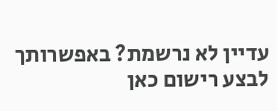עדיין לא נרשמת? באפשרותך לבצע רישום כאן